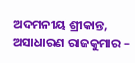ଅଦମନୀୟ ଶ୍ରୀକାନ୍ତ, ଅସାଧାରଣ ରାଜକୁମାର –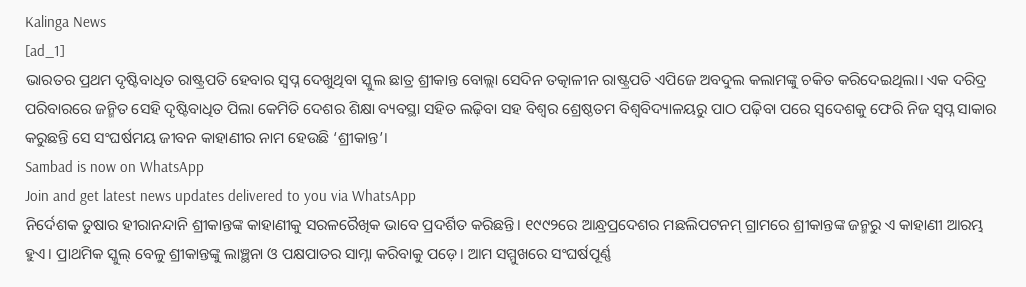Kalinga News
[ad_1]
ଭାରତର ପ୍ରଥମ ଦୃଷ୍ଟିବାଧିତ ରାଷ୍ଟ୍ରପତି ହେବାର ସ୍ବପ୍ନ ଦେଖୁଥିବା ସ୍କୁଲ ଛାତ୍ର ଶ୍ରୀକାନ୍ତ ବୋଲ୍ଲା ସେଦିନ ତତ୍କାଳୀନ ରାଷ୍ଟ୍ରପତି ଏପିଜେ ଅବଦୁଲ କଲାମଙ୍କୁ ଚକିତ କରିଦେଇଥିଲା। ଏକ ଦରିଦ୍ର ପରିବାରରେ ଜନ୍ମିତ ସେହି ଦୃଷ୍ଟିବାଧିତ ପିଲା କେମିତି ଦେଶର ଶିକ୍ଷା ବ୍ୟବସ୍ଥା ସହିତ ଲଢ଼ିବା ସହ ବିଶ୍ବର ଶ୍ରେଷ୍ଠତମ ବିଶ୍ବବିଦ୍ୟାଳୟରୁ ପାଠ ପଢ଼ିବା ପରେ ସ୍ବଦେଶକୁ ଫେରି ନିଜ ସ୍ବପ୍ନ ସାକାର କରୁଛନ୍ତି ସେ ସଂଘର୍ଷମୟ ଜୀବନ କାହାଣୀର ନାମ ହେଉଛି ‘ଶ୍ରୀକାନ୍ତ’।
Sambad is now on WhatsApp
Join and get latest news updates delivered to you via WhatsApp
ନିର୍ଦେଶକ ତୁଷାର ହୀରାନନ୍ଦାନି ଶ୍ରୀକାନ୍ତଙ୍କ କାହାଣୀକୁ ସରଳରୈଖିକ ଭାବେ ପ୍ରଦର୍ଶିତ କରିଛନ୍ତି। ୧୯୯୨ରେ ଆନ୍ଧ୍ରପ୍ରଦେଶର ମଛଲିପଟନମ୍ ଗ୍ରାମରେ ଶ୍ରୀକାନ୍ତଙ୍କ ଜନ୍ମରୁ ଏ କାହାଣୀ ଆରମ୍ଭ ହୁଏ। ପ୍ରାଥମିକ ସ୍କୁଲ୍ ବେଳୁ ଶ୍ରୀକାନ୍ତଙ୍କୁ ଲାଞ୍ଛନା ଓ ପକ୍ଷପାତର ସାମ୍ନା କରିବାକୁ ପଡ଼େ। ଆମ ସମ୍ମୁଖରେ ସଂଘର୍ଷପୂର୍ଣ୍ଣ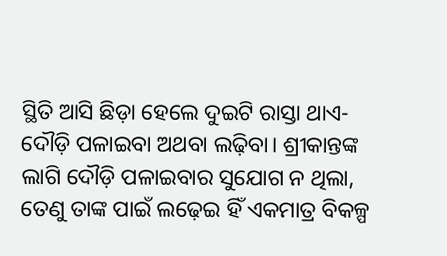ସ୍ଥିତି ଆସି ଛିଡ଼ା ହେଲେ ଦୁଇଟି ରାସ୍ତା ଥାଏ- ଦୌଡ଼ି ପଳାଇବା ଅଥବା ଲଢ଼ିବା। ଶ୍ରୀକାନ୍ତଙ୍କ ଲାଗି ଦୌଡ଼ି ପଳାଇବାର ସୁଯୋଗ ନ ଥିଲା, ତେଣୁ ତାଙ୍କ ପାଇଁ ଲଢ଼େଇ ହିଁ ଏକମାତ୍ର ବିକଳ୍ପ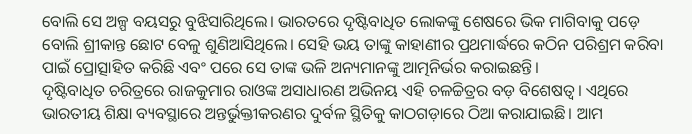ବୋଲି ସେ ଅଳ୍ପ ବୟସରୁ ବୁଝିସାରିଥିଲେ। ଭାରତରେ ଦୃଷ୍ଟିବାଧିତ ଲୋକଙ୍କୁ ଶେଷରେ ଭିକ ମାଗିବାକୁ ପଡ଼େ ବୋଲି ଶ୍ରୀକାନ୍ତ ଛୋଟ ବେଳୁ ଶୁଣିଆସିଥିଲେ। ସେହି ଭୟ ତାଙ୍କୁ କାହାଣୀର ପ୍ରଥମାର୍ଦ୍ଧରେ କଠିନ ପରିଶ୍ରମ କରିବା ପାଇଁ ପ୍ରୋତ୍ସାହିତ କରିଛି ଏବଂ ପରେ ସେ ତାଙ୍କ ଭଳି ଅନ୍ୟମାନଙ୍କୁ ଆତ୍ମନିର୍ଭର କରାଇଛନ୍ତି।
ଦୃଷ୍ଟିବାଧିତ ଚରିତ୍ରରେ ରାଜକୁମାର ରାଓଙ୍କ ଅସାଧାରଣ ଅଭିନୟ ଏହି ଚଳଚ୍ଚିତ୍ରର ବଡ଼ ବିଶେଷତ୍ବ। ଏଥିରେ ଭାରତୀୟ ଶିକ୍ଷା ବ୍ୟବସ୍ଥାରେ ଅନ୍ତର୍ଭୁକ୍ତୀକରଣର ଦୁର୍ବଳ ସ୍ଥିତିକୁ କାଠଗଡ଼ାରେ ଠିଆ କରାଯାଇଛି। ଆମ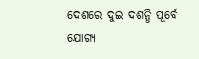ଦେଶରେ ଦୁଇ ଦଶନ୍ଧି ପୂର୍ବେ ଯୋଗ୍ୟ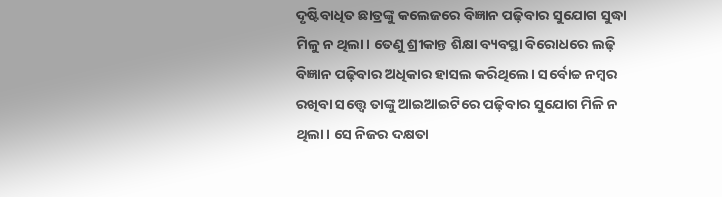ଦୃଷ୍ଟିବାଧିତ ଛାତ୍ରଙ୍କୁ କଲେଜରେ ବିଜ୍ଞାନ ପଢ଼ିବାର ସୁଯୋଗ ସୁଦ୍ଧା ମିଳୁ ନ ଥିଲା। ତେଣୁ ଶ୍ରୀକାନ୍ତ ଶିକ୍ଷା ବ୍ୟବସ୍ଥା ବିରୋଧରେ ଲଢ଼ି ବିଜ୍ଞାନ ପଢ଼ିବାର ଅଧିକାର ହାସଲ କରିଥିଲେ। ସର୍ବୋଚ୍ଚ ନମ୍ବର ରଖିବା ସତ୍ତ୍ବେ ତାଙ୍କୁ ଆଇଆଇଟିରେ ପଢ଼ିବାର ସୁଯୋଗ ମିଳି ନ ଥିଲା। ସେ ନିଜର ଦକ୍ଷତା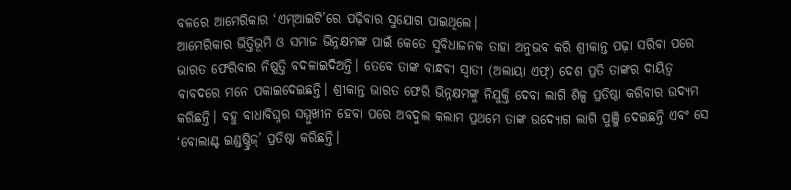ବଳରେ ଆମେରିକାର ‘ଏମ୍ଆଇଟି’ରେ ପଢ଼ିବାର ସୁଯୋଗ ପାଇଥିଲେ।
ଆମେରିକାର ଭିତ୍ତିଭୂମି ଓ ସମାଜ ଭିନ୍ନକ୍ଷମଙ୍କ ପାଇଁ କେତେ ସୁବିଧାଜନକ ତାହା ଅନୁଭବ କରି ଶ୍ରୀକାନ୍ତ ପଢ଼ା ସରିବା ପରେ ଭାରତ ଫେରିବାର ନିଷ୍ପତ୍ତି ବଦଳାଇଦିଅନ୍ତି। ତେବେ ତାଙ୍କ ବାନ୍ଧବୀ ସ୍ବାତୀ (ଅଲାୟା ଏଫ୍) ଦେଶ ପ୍ରତି ତାଙ୍କର ଦାୟିତ୍ବ ବାବଦରେ ମନେ ପକାଇଦେଇଛନ୍ତି। ଶ୍ରୀକାନ୍ତ ଭାରତ ଫେରି ଭିନ୍ନକ୍ଷମଙ୍କୁ ନିଯୁକ୍ତି ଦେବା ଲାଗି ଶିଳ୍ପ ପ୍ରତିଷ୍ଠା କରିବାର ଉଦ୍ୟମ କରିଛନ୍ତି। ବହୁ ବାଧାବିଘ୍ନର ସମ୍ମୁଖୀନ ହେବା ପରେ ଅବଦୁଲ କଲାମ ପ୍ରଥମେ ତାଙ୍କ ଉଦ୍ୟୋଗ ଲାଗି ପୁଞ୍ଜି ଦେଇଛନ୍ତି ଏବଂ ସେ ‘ବୋଲାଣ୍ଟ ଇଣ୍ଡଷ୍ଟ୍ରିଜ୍’ ପ୍ରତିଷ୍ଠା କରିଛନ୍ତି।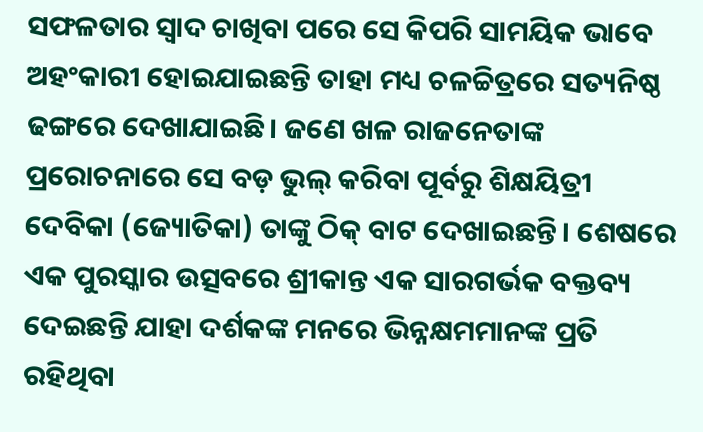ସଫଳତାର ସ୍ବାଦ ଚାଖିବା ପରେ ସେ କିପରି ସାମୟିକ ଭାବେ ଅହଂକାରୀ ହୋଇଯାଇଛନ୍ତି ତାହା ମଧ୍ୟ ଚଳଚ୍ଚିତ୍ରରେ ସତ୍ୟନିଷ୍ଠ ଢଙ୍ଗରେ ଦେଖାଯାଇଛି। ଜଣେ ଖଳ ରାଜନେତାଙ୍କ ପ୍ରରୋଚନାରେ ସେ ବଡ଼ ଭୁଲ୍ କରିବା ପୂର୍ବରୁ ଶିକ୍ଷୟିତ୍ରୀ ଦେବିକା (ଜ୍ୟୋତିକା) ତାଙ୍କୁ ଠିକ୍ ବାଟ ଦେଖାଇଛନ୍ତି। ଶେଷରେ ଏକ ପୁରସ୍କାର ଉତ୍ସବରେ ଶ୍ରୀକାନ୍ତ ଏକ ସାରଗର୍ଭକ ବକ୍ତବ୍ୟ ଦେଇଛନ୍ତି ଯାହା ଦର୍ଶକଙ୍କ ମନରେ ଭିନ୍ନକ୍ଷମମାନଙ୍କ ପ୍ରତି ରହିଥିବା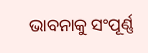ଭାବନାକୁ ସଂପୂର୍ଣ୍ଣ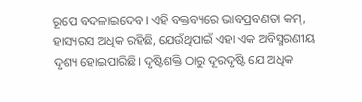ରୂପେ ବଦଳାଇଦେବ। ଏହି ବକ୍ତବ୍ୟରେ ଭାବପ୍ରବଣତା କମ୍, ହାସ୍ୟରସ ଅଧିକ ରହିଛି, ଯେଉଁଥିପାଇଁ ଏହା ଏକ ଅବିସ୍ମରଣୀୟ ଦୃଶ୍ୟ ହୋଇପାରିଛି। ଦୃଷ୍ଟିଶକ୍ତି ଠାରୁ ଦୂରଦୃଷ୍ଟି ଯେ ଅଧିକ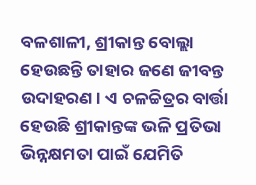ବଳଶାଳୀ, ଶ୍ରୀକାନ୍ତ ବୋଲ୍ଲା ହେଉଛନ୍ତି ତାହାର ଜଣେ ଜୀବନ୍ତ ଉଦାହରଣ। ଏ ଚଳଚ୍ଚିତ୍ରର ବାର୍ତ୍ତା ହେଉଛି ଶ୍ରୀକାନ୍ତଙ୍କ ଭଳି ପ୍ରତିଭା ଭିନ୍ନକ୍ଷମତା ପାଇଁ ଯେମିତି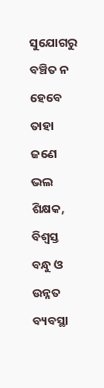ସୁଯୋଗରୁ ବଞ୍ଚିତ ନ ହେବେ ତାହା ଜଣେ ଭଲ ଶିକ୍ଷକ, ବିଶ୍ବସ୍ତ ବନ୍ଧୁ ଓ ଉନ୍ନତ ବ୍ୟବସ୍ଥା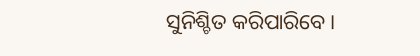ସୁନିଶ୍ଚିତ କରିପାରିବେ।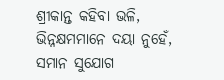ଶ୍ରୀକାନ୍ତ କହିବା ଭଳି, ଭିନ୍ନକ୍ଷମମାନେ ଦୟା ନୁହେଁ, ସମାନ ସୁଯୋଗ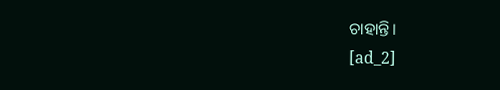ଚାହାନ୍ତି।
[ad_2]